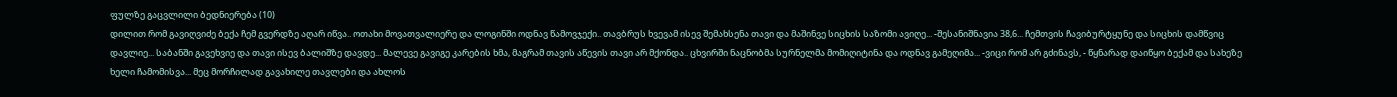ფულზე გაცვლილი ბედნიერება (10)
დილით რომ გავიღვიძე ბექა ჩემ გვერდზე აღარ იწვა.. ოთახი მოვათვალიერე და ლოგინში ოდნავ წამოვჯექი.. თავბრუს ხვევამ ისევ შემახსენა თავი და მაშინვე სიცხის საზომი ავიღე... -შესანიშნავია 38,6... ჩემთვის ჩავიბურტყუნე და სიცხის დამწვიც დავლიე... საბანში გავეხვიე და თავი ისევ ბალიშზე დავდე... მალევე გავიგე კარების ხმა, მაგრამ თავის აწევის თავი არ მქონდა.. ცხვირში ნაცნობმა სურნელმა მომიღიტინა და ოდნავ გამეღიმა... -ვიცი რომ არ გძინავს, - წყნარად დაიწყო ბექამ და სახეზე ხელი ჩამომისვა... მეც მორჩილად გავახილე თავლები და ახლოს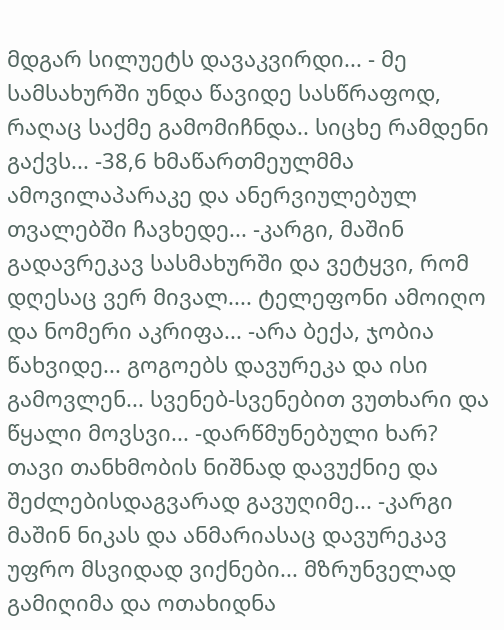მდგარ სილუეტს დავაკვირდი... - მე სამსახურში უნდა წავიდე სასწრაფოდ, რაღაც საქმე გამომიჩნდა.. სიცხე რამდენი გაქვს... -38,6 ხმაწართმეულმმა ამოვილაპარაკე და ანერვიულებულ თვალებში ჩავხედე... -კარგი, მაშინ გადავრეკავ სასმახურში და ვეტყვი, რომ დღესაც ვერ მივალ.... ტელეფონი ამოიღო და ნომერი აკრიფა... -არა ბექა, ჯობია წახვიდე... გოგოებს დავურეკა და ისი გამოვლენ... სვენებ-სვენებით ვუთხარი და წყალი მოვსვი... -დარწმუნებული ხარ? თავი თანხმობის ნიშნად დავუქნიე და შეძლებისდაგვარად გავუღიმე... -კარგი მაშინ ნიკას და ანმარიასაც დავურეკავ უფრო მსვიდად ვიქნები... მზრუნველად გამიღიმა და ოთახიდნა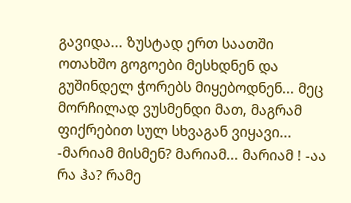გავიდა... ზუსტად ერთ საათში ოთახშო გოგოები მესხდნენ და გუშინდელ ჭორებს მიყებოდნენ... მეც მორჩილად ვუსმენდი მათ, მაგრამ ფიქრებით სულ სხვაგან ვიყავი... -მარიამ მისმენ? მარიამ... მარიამ ! -აა რა ჰა? რამე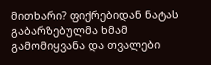მითხარი? ფიქრებიდან ნატას გაბარზებულმა ხმამ გამომიყვანა და თვალები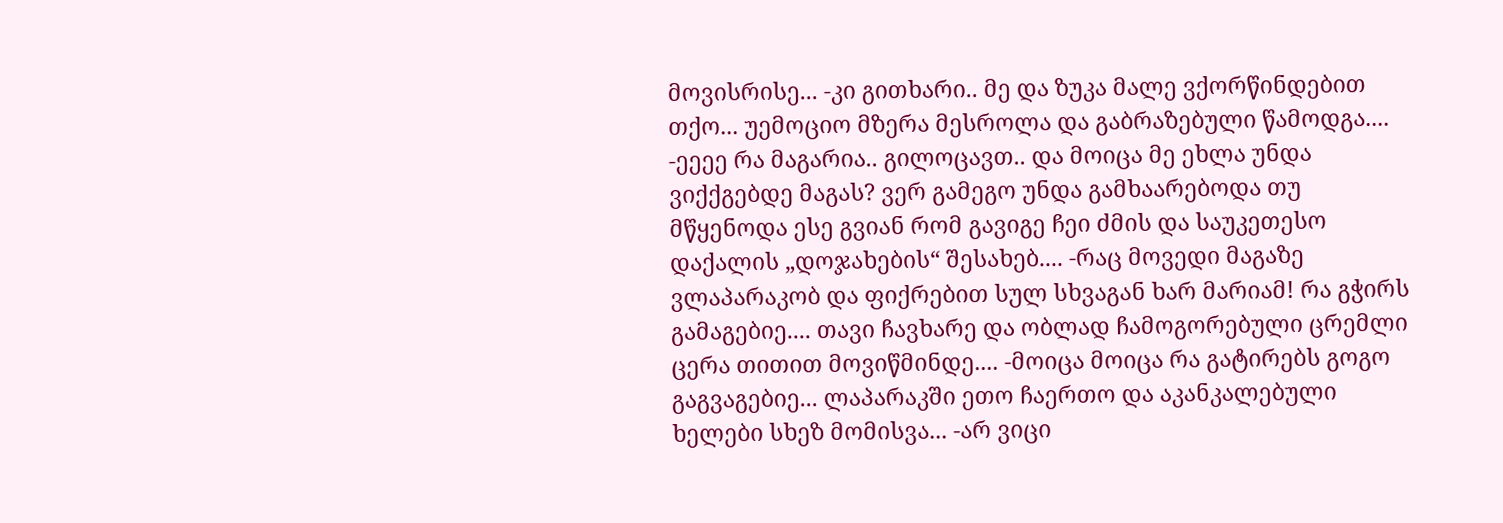მოვისრისე... -კი გითხარი.. მე და ზუკა მალე ვქორწინდებით თქო... უემოციო მზერა მესროლა და გაბრაზებული წამოდგა.... -ეეეე რა მაგარია.. გილოცავთ.. და მოიცა მე ეხლა უნდა ვიქქგებდე მაგას? ვერ გამეგო უნდა გამხაარებოდა თუ მწყენოდა ესე გვიან რომ გავიგე ჩეი ძმის და საუკეთესო დაქალის „დოჯახების“ შესახებ.... -რაც მოვედი მაგაზე ვლაპარაკობ და ფიქრებით სულ სხვაგან ხარ მარიამ! რა გჭირს გამაგებიე.... თავი ჩავხარე და ობლად ჩამოგორებული ცრემლი ცერა თითით მოვიწმინდე.... -მოიცა მოიცა რა გატირებს გოგო გაგვაგებიე... ლაპარაკში ეთო ჩაერთო და აკანკალებული ხელები სხეზ მომისვა... -არ ვიცი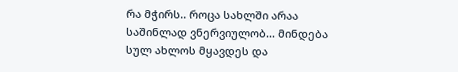რა მჭირს.. როცა სახლში არაა საშინლად ვნერვიულობ... მინდება სულ ახლოს მყავდეს და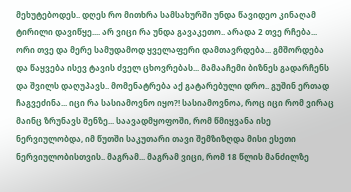მეხუტებოდეს.. დღეს რო მითხრა სამსახურში უნდა წავიდეო კინაღამ ტირილი დავიწყე.... არ ვიცი რა უნდა გავაკეთო.. არადა 2 თვე რჩება... ორი თვე და მერე სამუდამოდ ყველაფერი დამთავრდება... გმშორდება და წაყვება ისევ ტავის ძველ ცხოვრებას... მამააჩემი ბიზნეს გადარჩენს და შვილს დაღუპავს.. მომენატრება აქ გატარებული დრო.. გუშინ ერთად ჩაგვეძინა... იცი რა სასიამოვნო იყო?! სასიამოვნოა, როც იცი რომ ვირაც მაინც ზრუნავს შენზე... საავადმყოფოში, რომ წმიყვანა ისე ნერვიულობდა, იმ წუთში საკუთარი თავი შემზიზღდა მისი ესეთი ნერვიულობისთვის.. მაგრამ... მაგრამ ვიცი, რომ 18 წლის მანძილზე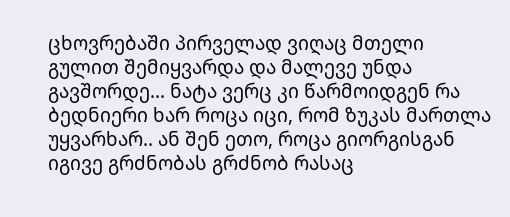ცხოვრებაში პირველად ვიღაც მთელი გულით შემიყვარდა და მალევე უნდა გავშორდე... ნატა ვერც კი წარმოიდგენ რა ბედნიერი ხარ როცა იცი, რომ ზუკას მართლა უყვარხარ.. ან შენ ეთო, როცა გიორგისგან იგივე გრძნობას გრძნობ რასაც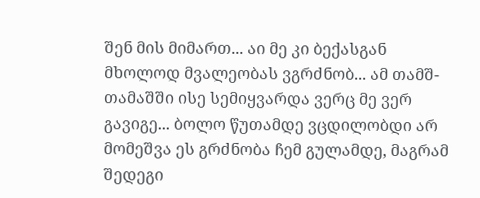შენ მის მიმართ... აი მე კი ბექასგან მხოლოდ მვალეობას ვგრძნობ... ამ თამშ-თამაშში ისე სემიყვარდა ვერც მე ვერ გავიგე... ბოლო წუთამდე ვცდილობდი არ მომეშვა ეს გრძნობა ჩემ გულამდე, მაგრამ შედეგი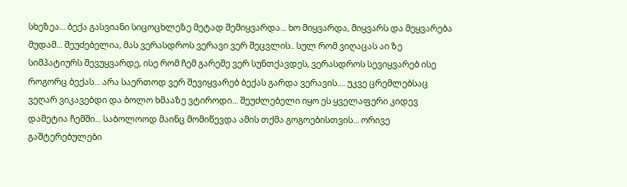სხეზეა... ბექა გასვიანი სიცოცხლეზე მეტად შემიყვარდა... ხო მიყვარდა, მიყვარს და მეყვარება მუდამ... შეუძებელია, მას ვერასდროს ვერავი ვერ შეცვლის.. სულ რომ ვიღაცას აი ზე სიმპატიურს შევუყვარდე, ისე რომ ჩემ გარეშე ვერ სუნთქავდეს, ვერასდროს სევიყვარებ ისე როგორც ბექას... არა საერთოდ ვერ შევიყვარებ ბექას გარდა ვერავის.... უკვე ცრემლებსაც ვეღარ ვიკავებდი და ბოლო ხმააზე ვტიროდი... შეუძლებელი იყო ეს ყველაფერი კიდევ დამეტია ჩემში... საბოლოოდ მაინც მომიწევდა ამის თქმა გოგოებისთვის... ორივე გაშტერებულები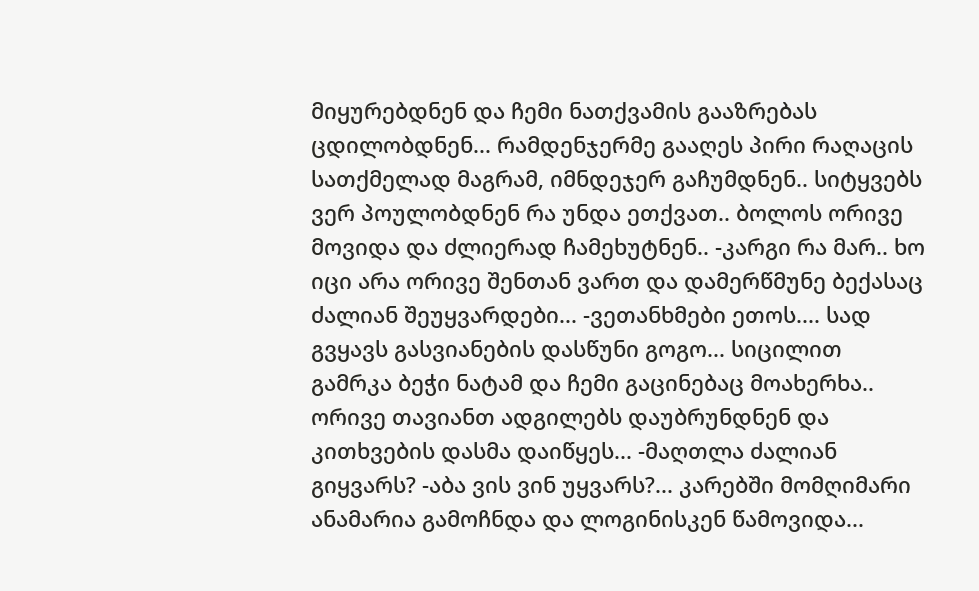მიყურებდნენ და ჩემი ნათქვამის გააზრებას ცდილობდნენ... რამდენჯერმე გააღეს პირი რაღაცის სათქმელად მაგრამ, იმნდეჯერ გაჩუმდნენ.. სიტყვებს ვერ პოულობდნენ რა უნდა ეთქვათ.. ბოლოს ორივე მოვიდა და ძლიერად ჩამეხუტნენ.. -კარგი რა მარ.. ხო იცი არა ორივე შენთან ვართ და დამერწმუნე ბექასაც ძალიან შეუყვარდები... -ვეთანხმები ეთოს.... სად გვყავს გასვიანების დასწუნი გოგო... სიცილით გამრკა ბეჭი ნატამ და ჩემი გაცინებაც მოახერხა.. ორივე თავიანთ ადგილებს დაუბრუნდნენ და კითხვების დასმა დაიწყეს... -მაღთლა ძალიან გიყვარს? -აბა ვის ვინ უყვარს?... კარებში მომღიმარი ანამარია გამოჩნდა და ლოგინისკენ წამოვიდა...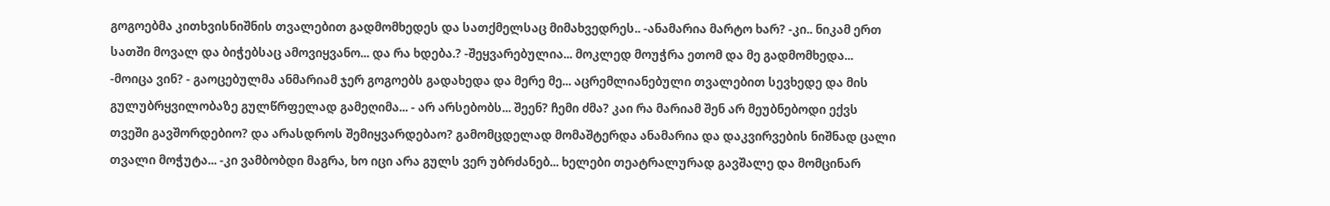გოგოებმა კითხვისნიშნის თვალებით გადმომხედეს და სათქმელსაც მიმახვედრეს.. -ანამარია მარტო ხარ? -კი.. ნიკამ ერთ სათში მოვალ და ბიჭებსაც ამოვიყვანო... და რა ხდება.? -შეყვარებულია... მოკლედ მოუჭრა ეთომ და მე გადმომხედა... -მოიცა ვინ? - გაოცებულმა ანმარიამ ჯერ გოგოებს გადახედა და მერე მე... აცრემლიანებული თვალებით სევხედე და მის გულუბრყვილობაზე გულწრფელად გამეღიმა... - არ არსებობს... შეენ? ჩემი ძმა? კაი რა მარიამ შენ არ მეუბნებოდი ექვს თვეში გავშორდებიო? და არასდროს შემიყვარდებაო? გამომცდელად მომაშტერდა ანამარია და დაკვირვების ნიშნად ცალი თვალი მოჭუტა... -კი ვამბობდი მაგრა, ხო იცი არა გულს ვერ უბრძანებ... ხელები თეატრალურად გავშალე და მომცინარ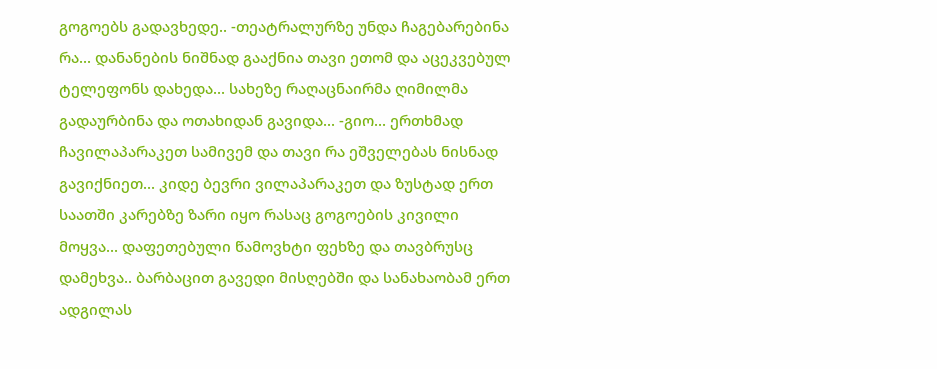გოგოებს გადავხედე.. -თეატრალურზე უნდა ჩაგებარებინა რა... დანანების ნიშნად გააქნია თავი ეთომ და აცეკვებულ ტელეფონს დახედა... სახეზე რაღაცნაირმა ღიმილმა გადაურბინა და ოთახიდან გავიდა... -გიო... ერთხმად ჩავილაპარაკეთ სამივემ და თავი რა ეშველებას ნისნად გავიქნიეთ... კიდე ბევრი ვილაპარაკეთ და ზუსტად ერთ საათში კარებზე ზარი იყო რასაც გოგოების კივილი მოყვა... დაფეთებული წამოვხტი ფეხზე და თავბრუსც დამეხვა.. ბარბაცით გავედი მისღებში და სანახაობამ ერთ ადგილას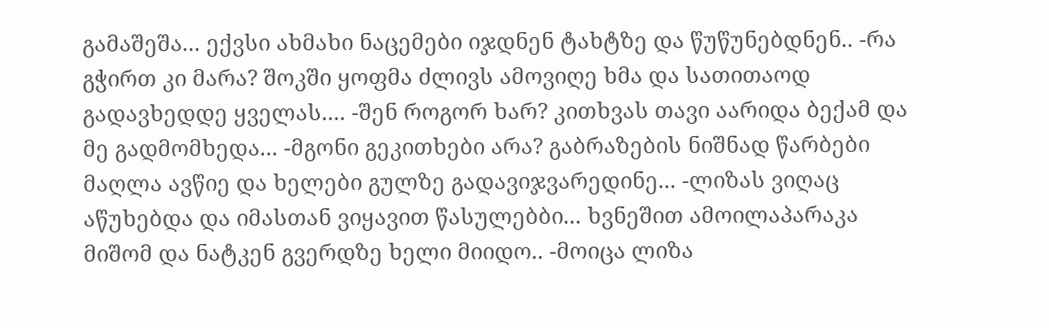გამაშეშა... ექვსი ახმახი ნაცემები იჯდნენ ტახტზე და წუწუნებდნენ.. -რა გჭირთ კი მარა? შოკში ყოფმა ძლივს ამოვიღე ხმა და სათითაოდ გადავხედდე ყველას.... -შენ როგორ ხარ? კითხვას თავი აარიდა ბექამ და მე გადმომხედა... -მგონი გეკითხები არა? გაბრაზების ნიშნად წარბები მაღლა ავწიე და ხელები გულზე გადავიჯვარედინე... -ლიზას ვიღაც აწუხებდა და იმასთან ვიყავით წასულებბი... ხვნეშით ამოილაპარაკა მიშომ და ნატკენ გვერდზე ხელი მიიდო.. -მოიცა ლიზა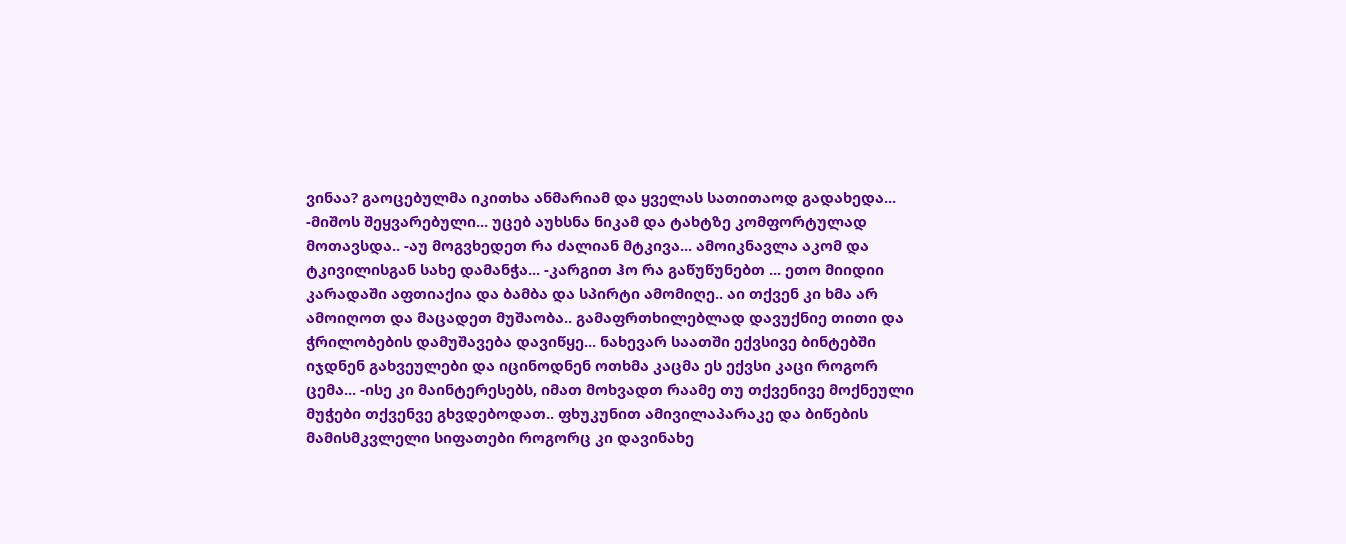ვინაა? გაოცებულმა იკითხა ანმარიამ და ყველას სათითაოდ გადახედა... -მიშოს შეყვარებული... უცებ აუხსნა ნიკამ და ტახტზე კომფორტულად მოთავსდა.. -აუ მოგვხედეთ რა ძალიან მტკივა... ამოიკნავლა აკომ და ტკივილისგან სახე დამანჭა... -კარგით ჰო რა გაწუწუნებთ ... ეთო მიიდიი კარადაში აფთიაქია და ბამბა და სპირტი ამომიღე.. აი თქვენ კი ხმა არ ამოიღოთ და მაცადეთ მუშაობა.. გამაფრთხილებლად დავუქნიე თითი და ჭრილობების დამუშავება დავიწყე... ნახევარ საათში ექვსივე ბინტებში იჯდნენ გახვეულები და იცინოდნენ ოთხმა კაცმა ეს ექვსი კაცი როგორ ცემა... -ისე კი მაინტერესებს, იმათ მოხვადთ რაამე თუ თქვენივე მოქნეული მუჭები თქვენვე გხვდებოდათ.. ფხუკუნით ამივილაპარაკე და ბიწების მამისმკვლელი სიფათები როგორც კი დავინახე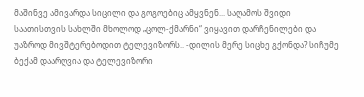მაშინვე ამივარდა სიცილი და გოგოებიც ამყვნენ... საღამოს შვიდი საათისთვის სახლში მხოლოდ „ცოლ-ქმარნი“ ვიყავით დარჩენილები და უაზროდ მივშტერებოდით ტელევიზორს.. -დილის მერე სიცხე გქონდა? სიჩუმე ბექამ დაარღვია და ტელევიზორი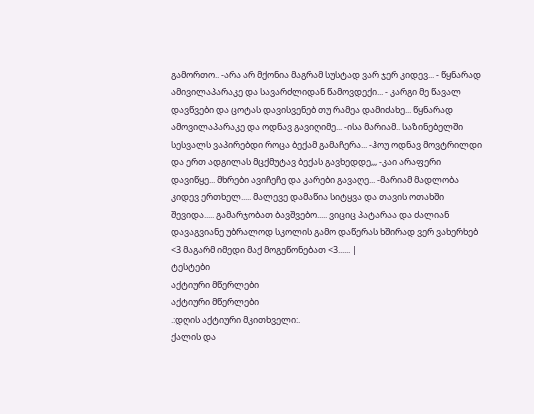გამორთო.. -არა არ მქონია მაგრამ სუსტად ვარ ჯერ კიდევ... - წყნარად ამივილაპარაკე და სავარძლიდან წამოვდექი... - კარგი მე წავალ დავწვები და ცოტას დავისვენებ თუ რამეა დამიძახე... წყნარად ამოვილაპარაკე და ოდნავ გავიღიმე... -ისა მარიამ.. საზინებელში სესვალს ვაპირებდი როცა ბექამ გამაჩერა... -ჰოუ ოდნავ მოვტრილდი და ერთ ადგილას მცქმუტავ ბექას გავხედდე,,, -კაი არაფერი დავიწყე... მხრები ავიჩეჩე და კარები გავაღე... -მარიამ მადლობა კიდევ ერთხელ..... მალევე დამაწია სიტყვა და თავის ოთახში შევიდა..... გამარჯობათ ბავშვებო..... ვიციც პატარაა და ძალიან დავაგვიანე უბრალოდ სკოლის გამო დაწერას ხშირად ვერ ვახერხებ <3 მაგარმ იმედი მაქ მოგეწონებათ <3...... |
ტესტები
აქტიური მწერლები
აქტიური მწერლები
.:დღის აქტიური მკითხველი:.
ქალის და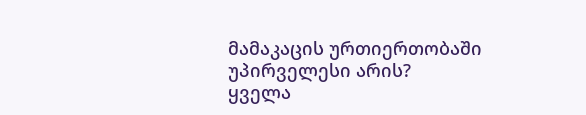მამაკაცის ურთიერთობაში უპირველესი არის?
ყველა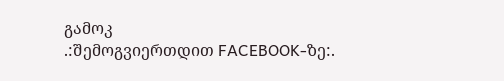გამოკ
.:შემოგვიერთდით FACEBOOK-ზე:.